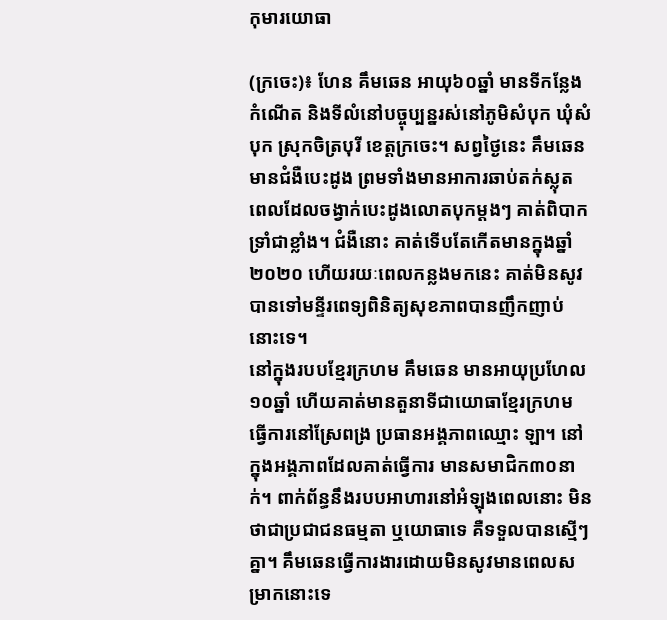កុមារយោធា

(ក្រចេះ)៖ ហែន គឹមឆេន អាយុ៦០ឆ្នាំ មានទីកន្លែងកំណើត និងទីលំនៅបច្ចុប្បន្នរស់នៅភូមិសំបុក ឃុំសំបុក ស្រុកចិត្របុរី ខេត្តក្រចេះ។ សព្វថ្ងៃនេះ គឹមឆេន មានជំងឺបេះដូង ព្រមទាំងមានអាការឆាប់តក់ស្លុត ពេលដែលចង្វាក់បេះដូងលោតបុកម្ដងៗ គាត់ពិបាកទ្រាំជាខ្លាំង។ ជំងឺនោះ គាត់ទើបតែកើតមានក្នុងឆ្នាំ២០២០ ហើយរយៈពេលកន្លងមកនេះ គាត់មិនសូវបានទៅមន្ទីរពេទ្យពិនិត្យសុខភាពបានញឹកញាប់នោះទេ។
នៅក្នុងរបបខ្មែរក្រហម គឹមឆេន មានអាយុប្រហែល១០ឆ្នាំ ហើយគាត់មានតួនាទីជាយោធាខ្មែរក្រហម ធ្វើការនៅស្រែពង្រ ប្រធានអង្គភាពឈ្មោះ ឡា។ នៅក្នុងអង្គភាពដែលគាត់ធ្វើការ មានសមាជិក៣០នាក់។ ពាក់ព័ន្ធនឹងរបបអាហារនៅអំឡុងពេលនោះ មិនថាជាប្រជាជនធម្មតា ឬយោធាទេ គឺទទួលបានស្មើៗគ្នា។ គឹមឆេនធ្វើការងារដោយមិនសូវមានពេលសម្រាកនោះទេ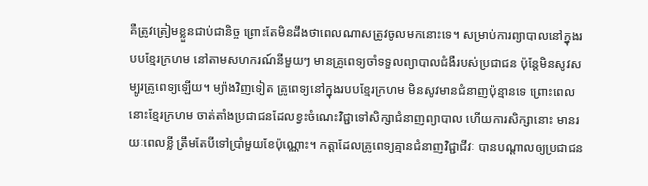គឺត្រូវត្រៀមខ្លួនជាប់ជានិច្ច ព្រោះតែមិនដឹងថាពេលណាសត្រូវចូលមកនោះទេ។ សម្រាប់ការព្យាបាលនៅក្នុងរបបខ្មែរក្រហម នៅតាមសហករណ៍នីមួយៗ មានគ្រូពេទ្យចាំទទួលព្យាបាលជំងឺរបស់ប្រជាជន ប៉ុន្តែមិនសូវសម្បូរគ្រូពេទ្យឡើយ។ ម្យ៉ាងវិញទៀត គ្រូពេទ្យនៅក្នុងរបបខ្មែរក្រហម មិនសូវមានជំនាញប៉ុន្មានទេ ព្រោះពេលនោះខ្មែរក្រហម ចាត់តាំងប្រជាជនដែលខ្វះចំណេះវិជ្ជាទៅសិក្សាជំនាញព្យាបាល ហើយការសិក្សានោះ មានរយៈពេលខ្លី ត្រឹមតែបីទៅប្រាំមួយខែប៉ុណ្ណោះ។ កត្តាដែលគ្រូពេទ្យគ្មានជំនាញវិជ្ជាជីវៈ បានបណ្ដាលឲ្យប្រជាជន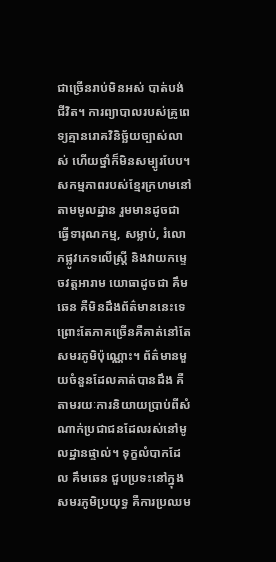ជាច្រើនរាប់មិនអស់ បាត់បង់ជីវិត។ ការព្យាបាលរបស់គ្រូពេទ្យគ្មានរោគវិនិច្ឆ័យច្បាស់លាស់ ហើយថ្នាំក៏មិនសម្បូរបែប។
សកម្មភាពរបស់ខ្មែរក្រហមនៅតាមមូលដ្ឋាន រួមមានដូចជា ធ្វើទារុណកម្ម, សម្លាប់, រំលោភផ្លូវភេទលើស្រ្តី និងវាយកម្ទេចវត្តអារាម យោធាដូចជា គឹមឆេន គឺមិនដឹងព័ត៌មាននេះទេ ព្រោះតែភាគច្រើនគឺគាត់នៅតែសមរភូមិប៉ុណ្ណោះ។ ព័ត៌មានមួយចំនួនដែលគាត់បានដឹង គឺតាមរយៈការនិយាយប្រាប់ពីសំណាក់ប្រជាជនដែលរស់នៅមូលដ្ឋានផ្ទាល់។ ទុក្ខលំបាកដែល គឹមឆេន ជួបប្រទះនៅក្នុងសមរភូមិប្រយុទ្ធ គឺការប្រឈម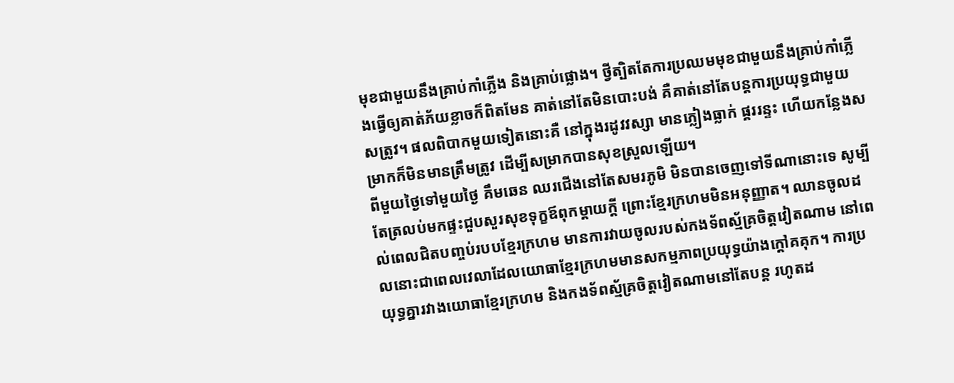មុខជាមួយនឹងគ្រាប់កាំភ្លើង និងគ្រាប់ផ្លោង។ ថ្វីត្បិតតែការប្រឈមមុខជាមួយនឹងគ្រាប់កាំភ្លើងធ្វើឲ្យគាត់ភ័យខ្លាចក៏ពិតមែន គាត់នៅតែមិនបោះបង់ គឺគាត់នៅតែបន្តការប្រយុទ្ធជាមួយសត្រូវ។ ផលពិបាកមួយទៀតនោះគឺ នៅក្នុងរដូវវស្សា មានភ្លៀងធ្លាក់ ផ្គររន្ទះ ហើយកន្លែងសម្រាកក៏មិនមានត្រឹមត្រូវ ដើម្បីសម្រាកបានសុខស្រួលឡើយ។
ពីមួយថ្ងៃទៅមួយថ្ងៃ គឹមឆេន ឈរជើងនៅតែសមរភូមិ មិនបានចេញទៅទីណានោះទេ សូម្បីតែត្រលប់មកផ្ទះជួបសួរសុខទុក្ខឪពុកម្ដាយក្តី ព្រោះខ្មែរក្រហមមិនអនុញ្ញាត។ ឈានចូលដល់ពេលជិតបញ្ចប់របបខ្មែរក្រហម មានការវាយចូលរបស់កងទ័ពស្ម័គ្រចិត្តវៀតណាម នៅពេលនោះជាពេលវេលាដែលយោធាខ្មែរក្រហមមានសកម្មភាពប្រយុទ្ធយ៉ាងក្ដៅគគុក។ ការប្រយុទ្ធគ្នារវាងយោធាខ្មែរក្រហម និងកងទ័ពស្ម័គ្រចិត្តវៀតណាមនៅតែបន្ត រហូតដ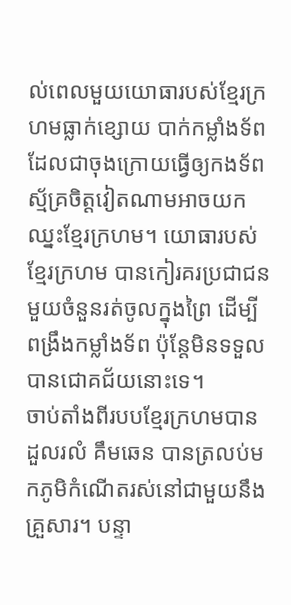ល់ពេលមួយយោធារបស់ខ្មែរក្រហមធ្លាក់ខ្សោយ បាក់កម្លាំងទ័ព ដែលជាចុងក្រោយធ្វើឲ្យកងទ័ពស្ម័គ្រចិត្តវៀតណាមអាចយកឈ្នះខ្មែរក្រហម។ យោធារបស់ខ្មែរក្រហម បានកៀរគរប្រជាជនមួយចំនួនរត់ចូលក្នុងព្រៃ ដើម្បីពង្រឹងកម្លាំងទ័ព ប៉ុន្តែមិនទទួលបានជោគជ័យនោះទេ។
ចាប់តាំងពីរបបខ្មែរក្រហមបានដួលរលំ គឹមឆេន បានត្រលប់មកភូមិកំណើតរស់នៅជាមួយនឹងគ្រួសារ។ បន្ទា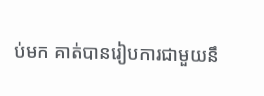ប់មក គាត់បានរៀបការជាមួយនឹ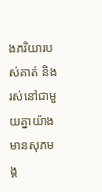ងភរិយារបស់គាត់ និងរស់នៅជាមួយគ្នាយ៉ាងមានសុភមង្គ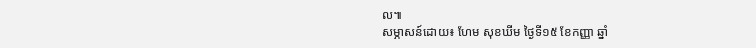ល៕
សម្ភាសន៍ដោយ៖ ហែម សុខឃីម ថ្ងៃទី១៥ ខែកញ្ញា ឆ្នាំ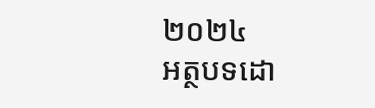២០២៤
អត្ថបទដោ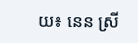យ៖ នេន ស្រី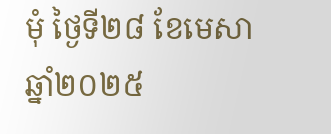មុំ ថ្ងៃទី២៨ ខែមេសា ឆ្នាំ២០២៥